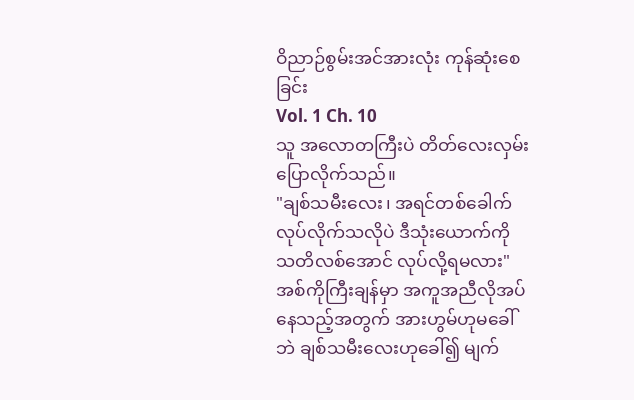ဝိညာဉ်စွမ်းအင်အားလုံး ကုန်ဆုံးစေခြင်း
Vol. 1 Ch. 10
သူ အလောတကြီးပဲ တိတ်လေးလှမ်းပြောလိုက်သည်။
"ချစ်သမီးလေး၊ အရင်တစ်ခေါက်လုပ်လိုက်သလိုပဲ ဒီသုံးယောက်ကို သတိလစ်အောင် လုပ်လို့ရမလား"
အစ်ကိုကြီးချန်မှာ အကူအညီလိုအပ်နေသည့်အတွက် အားဟွမ်ဟုမခေါ်ဘဲ ချစ်သမီးလေးဟုခေါ်၍ မျက်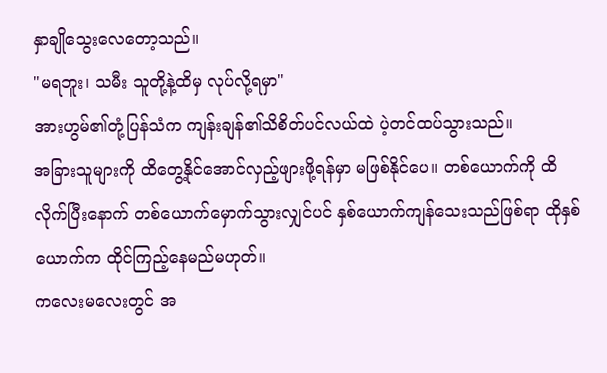နှာချိုသွေးလေတော့သည်။
"မရဘူး၊ သမီး သူတို့နဲ့ထိမှ လုပ်လို့ရမှာ"
အားဟွမ်၏တုံ့ပြန်သံက ကျန်းချန်၏သိစိတ်ပင်လယ်ထဲ ပဲ့တင်ထပ်သွားသည်။
အခြားသူများကို ထိတွေ့နိုင်အောင်လှည့်ဖျားဖို့ရန်မှာ မဖြစ်နိုင်ပေ။ တစ်ယောက်ကို ထိလိုက်ပြီးနောက် တစ်ယောက်မှောက်သွားလျှင်ပင် နှစ်ယောက်ကျန်သေးသည်ဖြစ်ရာ ထိုနှစ်ယောက်က ထိုင်ကြည့်နေမည်မဟုတ်။
ကလေးမလေးတွင် အ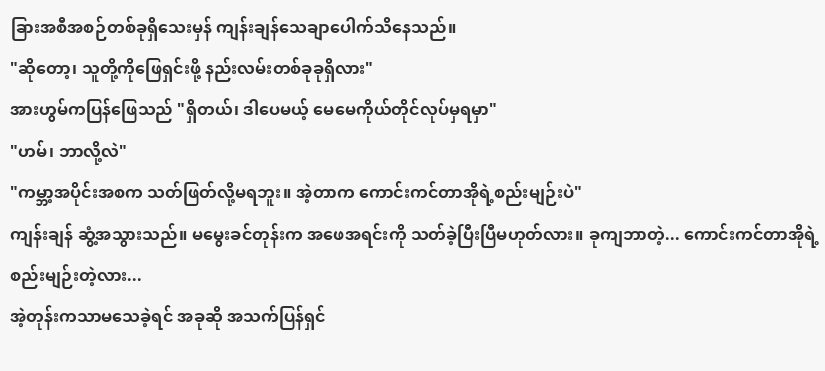ခြားအစီအစဉ်တစ်ခုရှိသေးမှန် ကျန်းချန်သေချာပေါက်သိနေသည်။
"ဆိုတော့၊ သူတို့ကိုဖြေရှင်းဖို့ နည်းလမ်းတစ်ခုခုရှိလား"
အားဟွမ်ကပြန်ဖြေသည် "ရှိတယ်၊ ဒါပေမယ့် မေမေကိုယ်တိုင်လုပ်မှရမှာ"
"ဟမ်၊ ဘာလို့လဲ"
"ကမ္ဘာ့အပိုင်းအစက သတ်ဖြတ်လို့မရဘူး။ အဲ့တာက ကောင်းကင်တာအိုရဲ့စည်းမျဉ်းပဲ"
ကျန်းချန် ဆွံ့အသွားသည်။ မမွေးခင်တုန်းက အဖေအရင်းကို သတ်ခဲ့ပြီးပြီမဟုတ်လား။ ခုကျဘာတဲ့... ကောင်းကင်တာအိုရဲ့စည်းမျဉ်းတဲ့လား...
အဲ့တုန်းကသာမသေခဲ့ရင် အခုဆို အသက်ပြန်ရှင်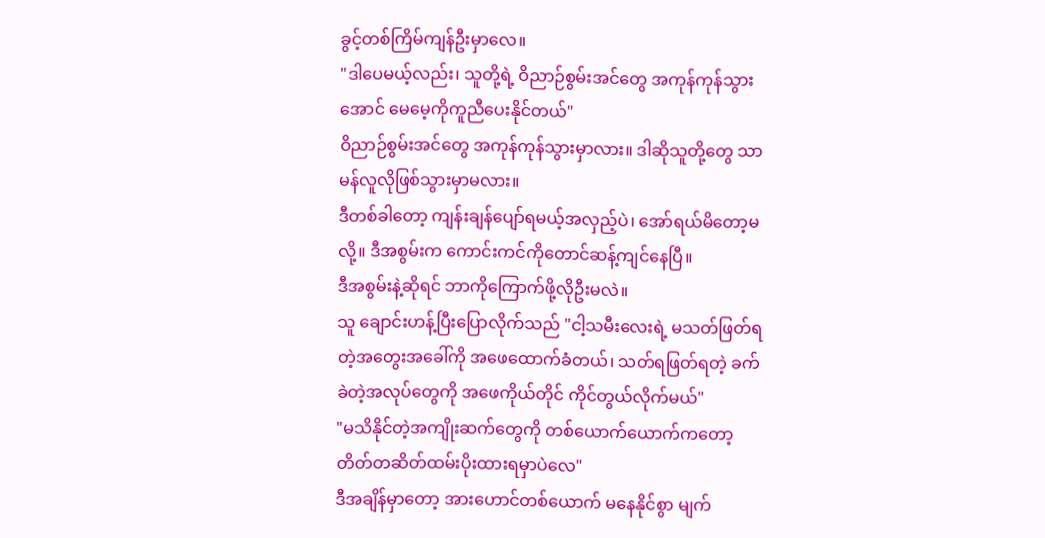ခွင့်တစ်ကြိမ်ကျန်ဦးမှာလေ။
"ဒါပေမယ့်လည်း၊ သူတို့ရဲ့ ဝိညာဉ်စွမ်းအင်တွေ အကုန်ကုန်သွားအောင် မေမေ့ကိုကူညီပေးနိုင်တယ်"
ဝိညာဉ်စွမ်းအင်တွေ အကုန်ကုန်သွားမှာလား။ ဒါဆိုသူတို့တွေ သာမန်လူလိုဖြစ်သွားမှာမလား။
ဒီတစ်ခါတော့ ကျန်းချန်ပျော်ရမယ့်အလှည့်ပဲ၊ အော်ရယ်မိတော့မလို့။ ဒီအစွမ်းက ကောင်းကင်ကိုတောင်ဆန့်ကျင်နေပြီ။
ဒီအစွမ်းနဲ့ဆိုရင် ဘာကိုကြောက်ဖို့လိုဦးမလဲ။
သူ ချောင်းဟန့်ပြီးပြောလိုက်သည် "ငါ့သမီးလေးရဲ့ မသတ်ဖြတ်ရတဲ့အတွေးအခေါ်ကို အဖေထောက်ခံတယ်၊ သတ်ရဖြတ်ရတဲ့ ခက်ခဲတဲ့အလုပ်တွေကို အဖေကိုယ်တိုင် ကိုင်တွယ်လိုက်မယ်"
"မသိနိုင်တဲ့အကျိုးဆက်တွေကို တစ်ယောက်ယောက်ကတော့ တိတ်တဆိတ်ထမ်းပိုးထားရမှာပဲလေ"
ဒီအချိန်မှာတော့ အားဟောင်တစ်ယောက် မနေနိုင်စွာ မျက်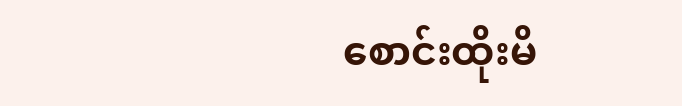စောင်းထိုးမိ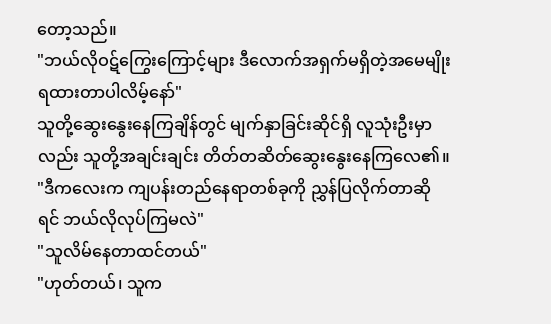တော့သည်။
"ဘယ်လိုဝဋ်ကြွေးကြောင့်များ ဒီလောက်အရှက်မရှိတဲ့အမေမျိုး ရထားတာပါလိမ့်နော်"
သူတို့ဆွေးနွေးနေကြချိန်တွင် မျက်နှာခြင်းဆိုင်ရှိ လူသုံးဦးမှာလည်း သူတို့အချင်းချင်း တိတ်တဆိတ်ဆွေးနွေးနေကြလေ၏။
"ဒီကလေးက ကျပန်းတည်နေရာတစ်ခုကို ညွှန်ပြလိုက်တာဆိုရင် ဘယ်လိုလုပ်ကြမလဲ"
"သူလိမ်နေတာထင်တယ်"
"ဟုတ်တယ်၊ သူက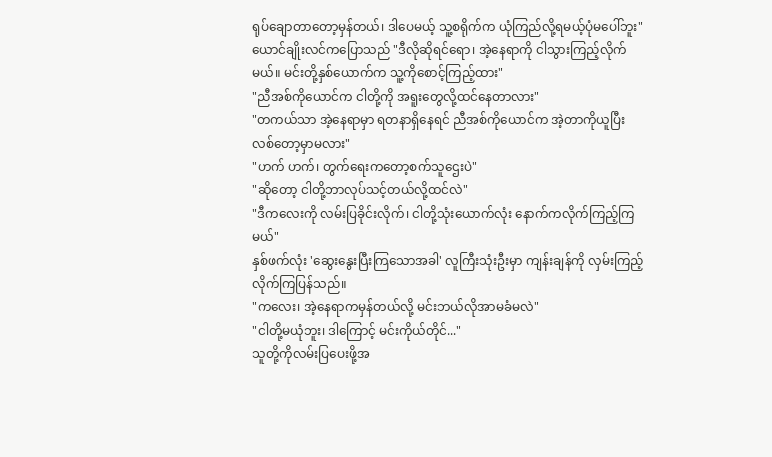ရုပ်ချောတာတော့မှန်တယ်၊ ဒါပေမယ့် သူ့စရိုက်က ယုံကြည်လို့ရမယ့်ပုံမပေါ်ဘူး"
ယောင်ချိုးလင်ကပြောသည် "ဒီလိုဆိုရင်ရော၊ အဲ့နေရာကို ငါသွားကြည့်လိုက်မယ်။ မင်းတို့နှစ်ယောက်က သူ့ကိုစောင့်ကြည့်ထား"
"ညီအစ်ကိုယောင်က ငါတို့ကို အရူးတွေလို့ထင်နေတာလား"
"တကယ်သာ အဲ့နေရာမှာ ရတနာရှိနေရင် ညီအစ်ကိုယောင်က အဲ့တာကိုယူပြီးလစ်တော့မှာမလား"
"ဟက် ဟက်၊ တွက်ရေးကတော့စက်သူဌေးပဲ"
"ဆိုတော့ ငါတို့ဘာလုပ်သင့်တယ်လို့ထင်လဲ"
"ဒီကလေးကို လမ်းပြခိုင်းလိုက်၊ ငါတို့သုံးယောက်လုံး နောက်ကလိုက်ကြည့်ကြမယ်"
နှစ်ဖက်လုံး 'ဆွေးနွေးပြီးကြသောအခါ' လူကြီးသုံးဦးမှာ ကျန်းချန်ကို လှမ်းကြည့်လိုက်ကြပြန်သည်။
"ကလေး၊ အဲ့နေရာကမှန်တယ်လို့ မင်းဘယ်လိုအာမခံမလဲ"
"ငါတို့မယုံဘူး၊ ဒါကြောင့် မင်းကိုယ်တိုင်..."
သူတို့ကိုလမ်းပြပေးဖို့အ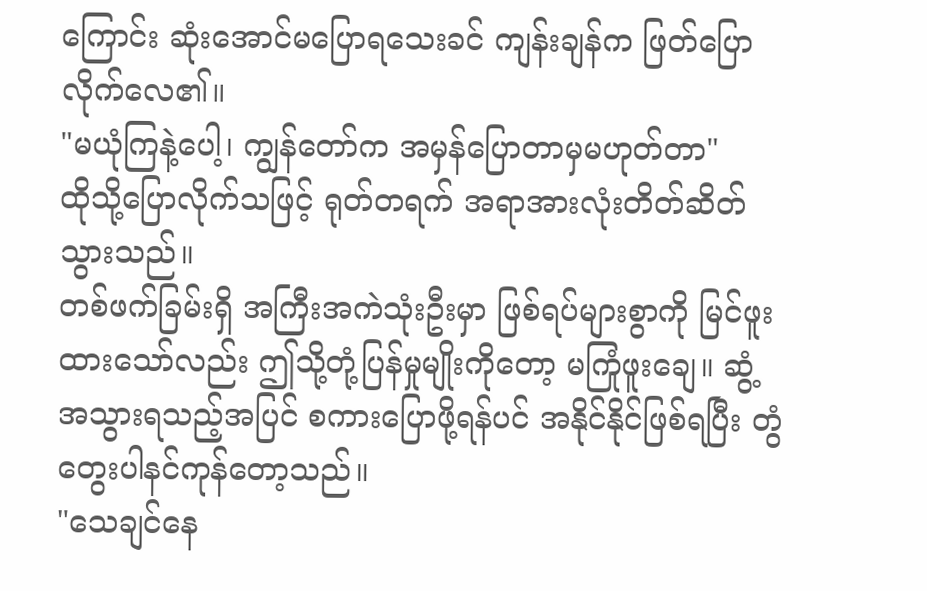ကြောင်း ဆုံးအောင်မပြောရသေးခင် ကျန်းချန်က ဖြတ်ပြောလိုက်လေ၏။
"မယုံကြနဲ့ပေါ့၊ ကျွန်တော်က အမှန်ပြောတာမှမဟုတ်တာ"
ထိုသို့ပြောလိုက်သဖြင့် ရုတ်တရက် အရာအားလုံးတိတ်ဆိတ်သွားသည်။
တစ်ဖက်ခြမ်းရှိ အကြီးအကဲသုံးဦးမှာ ဖြစ်ရပ်များစွာကို မြင်ဖူးထားသော်လည်း ဤသို့တုံ့ပြန်မှုမျိုးကိုတော့ မကြုံဖူးချေ။ ဆွံ့အသွားရသည့်အပြင် စကားပြောဖို့ရန်ပင် အနိုင်နိုင်ဖြစ်ရပြီး တွံတွေးပါနင်ကုန်တော့သည်။
"သေချင်နေ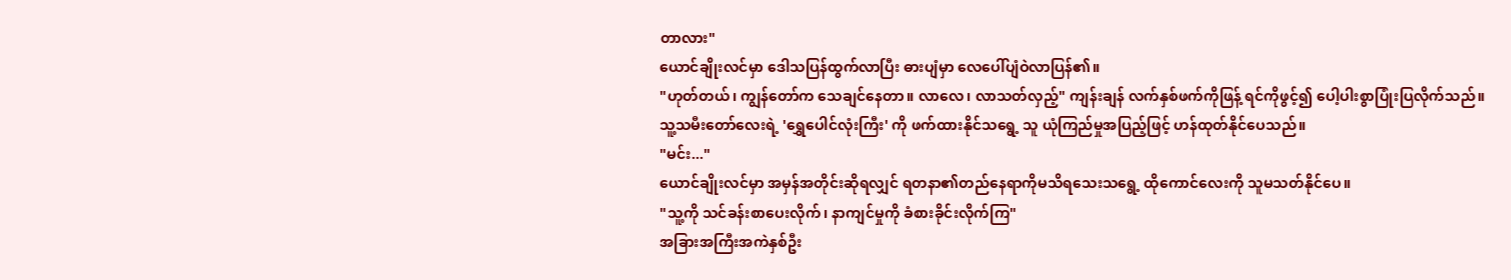တာလား"
ယောင်ချိုးလင်မှာ ဒေါသပြန်ထွက်လာပြီး ဓားပျံမှာ လေပေါ်ပျံဝဲလာပြန်၏။
"ဟုတ်တယ်၊ ကျွန်တော်က သေချင်နေတာ။ လာလေ၊ လာသတ်လှည့်" ကျန်းချန် လက်နှစ်ဖက်ကိုဖြန့် ရင်ကိုဖွင့်၍ ပေါ့ပါးစွာပြုံးပြလိုက်သည်။
သူ့သမီးတော်လေးရဲ့ 'ရွှေပေါင်လုံးကြီး' ကို ဖက်ထားနိုင်သရွေ့ သူ ယုံကြည်မှုအပြည့်ဖြင့် ဟန်ထုတ်နိုင်ပေသည်။
"မင်း..."
ယောင်ချိုးလင်မှာ အမှန်အတိုင်းဆိုရလျှင် ရတနာ၏တည်နေရာကိုမသိရသေးသရွေ့ ထိုကောင်လေးကို သူမသတ်နိုင်ပေ။
"သူ့ကို သင်ခန်းစာပေးလိုက်၊ နာကျင်မှုကို ခံစားခိုင်းလိုက်ကြ"
အခြားအကြီးအကဲနှစ်ဦး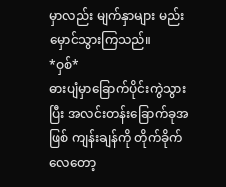မှာလည်း မျက်နှာများ မည်းမှောင်သွားကြသည်။
*ဝှစ်*
ဓားပျံမှာခြောက်ပိုင်းကွဲသွားပြီး အလင်းတန်းခြောက်ခုအဖြစ် ကျန်းချန်ကို တိုက်ခိုက်လေတော့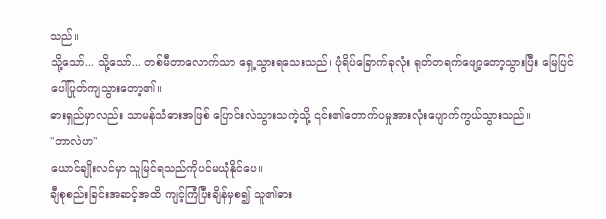သည်။
သို့သော်... သို့သော်... တစ်မီတာလောက်သာ ရှေ့သွားရသေးသည်၊ ပုံရိပ်ခြောက်ခုလုံး ရုတ်တရက်ဖျော့တော့သွားပြီး မြေပြင်ပေါ်ပြုတ်ကျသွားတော့၏။
ဓားရှည်မှာလည်း သာမန်သံဓားအဖြစ် ပြောင်းလဲသွားသကဲ့သို့ ၎င်း၏တောက်ပမှုအားလုံးပျောက်ကွယ်သွားသည်။
"ဘာလဲဟ"
ယောင်ချိုးလင်မှာ သူမြင်ရသည်ကိုပင်မယုံနိုင်ပေ။
ချီစုစည်းခြင်းအဆင့်အထိ ကျင့်ကြံပြီးချိန်မှစ၍ သူ၏ဓား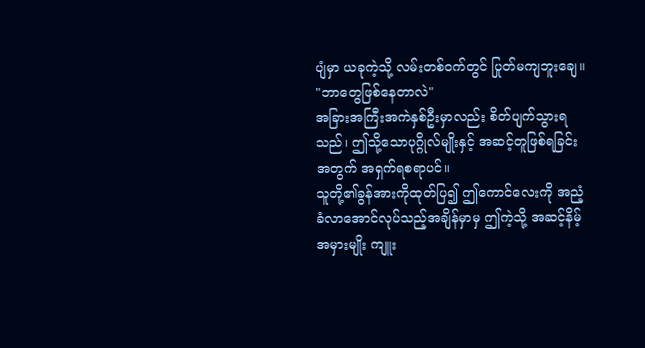ပျံမှာ ယခုကဲ့သို့ လမ်းတစ်ဝက်တွင် ပြုတ်မကျဘူးချေ။
"ဘာတွေဖြစ်နေတာလဲ"
အခြားအကြီးအကဲနှစ်ဦးမှာလည်း စိတ်ပျက်သွားရသည်၊ ဤသို့သောပုဂ္ဂိုလ်မျိုးနှင့် အဆင့်တူဖြစ်ရခြင်းအတွက် အရှက်ရစရာပင်။
သူတို့၏ခွန်အားကိုထုတ်ပြ၍ ဤကောင်လေးကို အညံ့ခံလာအောင်လုပ်သည့်အချိန်မှာမှ ဤကဲ့သို့ အဆင့်နိမ့်အမှားမျိုး ကျူး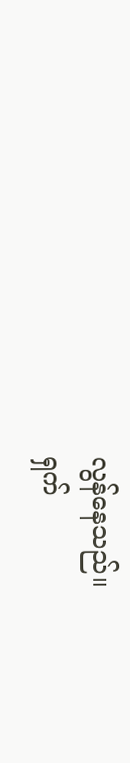လွန်နေသည်။
ရှက်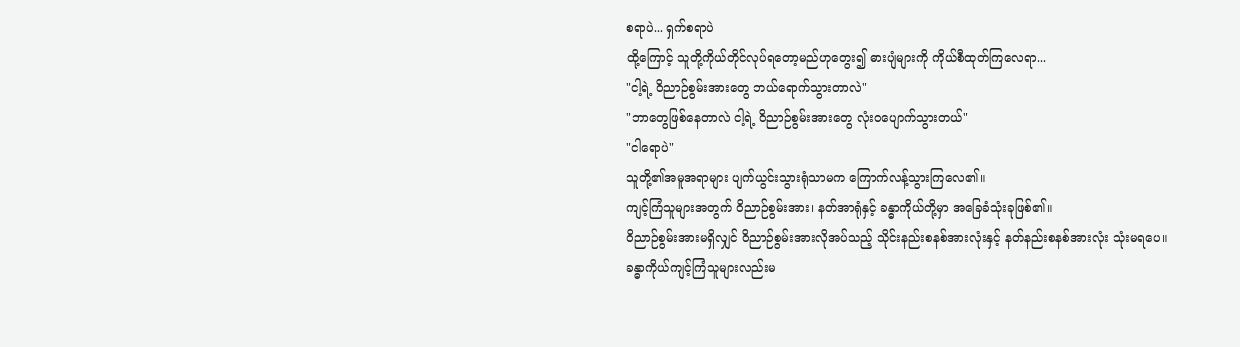စရာပဲ... ရှက်စရာပဲ
ထို့ကြောင့် သူတို့ကိုယ်တိုင်လုပ်ရတော့မည်ဟုတွေး၍ ဓားပျံများကို ကိုယ်စီထုတ်ကြလေရာ...
"ငါ့ရဲ့ ဝိညာဉ်စွမ်းအားတွေ ဘယ်ရောက်သွားတာလဲ"
"ဘာတွေဖြစ်နေတာလဲ ငါ့ရဲ့ ဝိညာဉ်စွမ်းအားတွေ လုံးဝပျောက်သွားတယ်"
"ငါရောပဲ"
သူတို့၏အမူအရာများ ပျက်ယွင်းသွားရုံသာမက ကြောက်လန့်သွားကြလေ၏။
ကျင့်ကြံသူများအတွက် ဝိညာဉ်စွမ်းအား၊ နတ်အာရုံနှင့် ခန္ဓာကိုယ်တို့မှာ အခြေခံသုံးခုဖြစ်၏။
ဝိညာဉ်စွမ်းအားမရှိလျှင် ဝိညာဉ်စွမ်းအားလိုအပ်သည့် သိုင်းနည်းစနစ်အားလုံးနှင့် နတ်နည်းစနစ်အားလုံး သုံးမရပေ။
ခန္ဓာကိုယ်ကျင့်ကြံသူများလည်းမ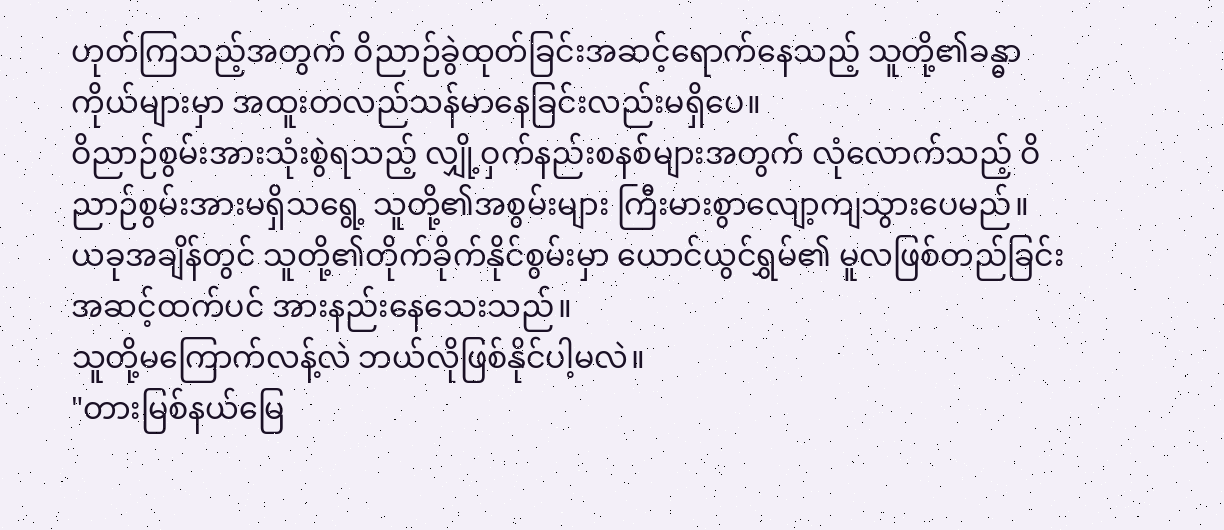ဟုတ်ကြသည့်အတွက် ဝိညာဉ်ခွဲထုတ်ခြင်းအဆင့်ရောက်နေသည့် သူတို့၏ခန္ဓာကိုယ်များမှာ အထူးတလည်သန်မာနေခြင်းလည်းမရှိပေ။
ဝိညာဉ်စွမ်းအားသုံးစွဲရသည့် လျှို့ဝှက်နည်းစနစ်များအတွက် လုံလောက်သည့် ဝိညာဉ်စွမ်းအားမရှိသရွေ့ သူတို့၏အစွမ်းများ ကြီးမားစွာလျော့ကျသွားပေမည်။
ယခုအချိန်တွင် သူတို့၏တိုက်ခိုက်နိုင်စွမ်းမှာ ယောင်ယွင်ရွှမ်၏ မူလဖြစ်တည်ခြင်းအဆင့်ထက်ပင် အားနည်းနေသေးသည်။
သူတို့မကြောက်လန့်လဲ ဘယ်လိုဖြစ်နိုင်ပါ့မလဲ။
"တားမြစ်နယ်မြေ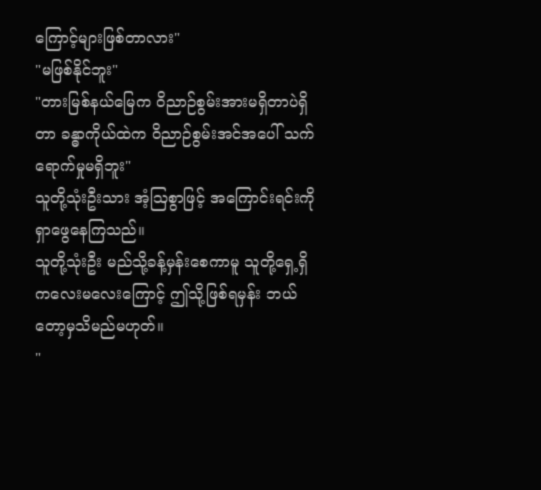ကြောင့်များဖြစ်တာလား"
"မဖြစ်နိုင်ဘူး"
"တားမြစ်နယ်မြေက ဝိညာဉ်စွမ်းအားမရှိတာပဲရှိတာ ခန္ဓာကိုယ်ထဲက ဝိညာဉ်စွမ်းအင်အပေါ် သက်ရောက်မှုမရှိဘူး"
သူတို့သုံးဦးသား အံ့ဩစွာဖြင့် အကြောင်းရင်းကိုရှာဖွေနေကြသည်။
သူတို့သုံးဦး မည်သို့ခန့်မှန်းစေကာမူ သူတို့ရှေ့ရှိ ကလေးမလေးကြောင့် ဤသို့ဖြစ်ရမှန်း ဘယ်တော့မှသိမည်မဟုတ်။
"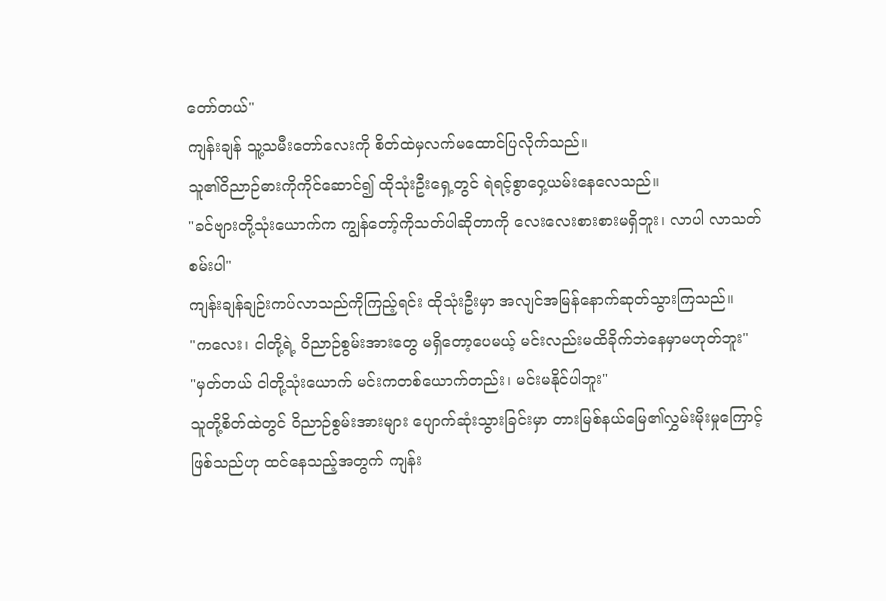တော်တယ်"
ကျန်းချန် သူ့သမီးတော်လေးကို စိတ်ထဲမှလက်မထောင်ပြလိုက်သည်။
သူ၏ဝိညာဉ်ဓားကိုကိုင်ဆောင်၍ ထိုသုံးဦးရှေ့တွင် ရဲရင့်စွာဝှေ့ယမ်းနေလေသည်။
"ခင်ဗျားတို့သုံးယောက်က ကျွန်တော့်ကိုသတ်ပါဆိုတာကို လေးလေးစားစားမရှိဘူး၊ လာပါ လာသတ်စမ်းပါ"
ကျန်းချန်ချဉ်းကပ်လာသည်ကိုကြည့်ရင်း ထိုသုံးဦးမှာ အလျင်အမြန်နောက်ဆုတ်သွားကြသည်။
"ကလေး၊ ငါတို့ရဲ့ ဝိညာဉ်စွမ်းအားတွေ မရှိတော့ပေမယ့် မင်းလည်းမထိခိုက်ဘဲနေမှာမဟုတ်ဘူး"
"မှတ်တယ် ငါတို့သုံးယောက် မင်းကတစ်ယောက်တည်း၊ မင်းမနိုင်ပါဘူး"
သူတို့စိတ်ထဲတွင် ဝိညာဉ်စွမ်းအားများ ပျောက်ဆုံးသွားခြင်းမှာ တားမြစ်နယ်မြေ၏လွှမ်းမိုးမှုကြောင့်ဖြစ်သည်ဟု ထင်နေသည့်အတွက် ကျန်း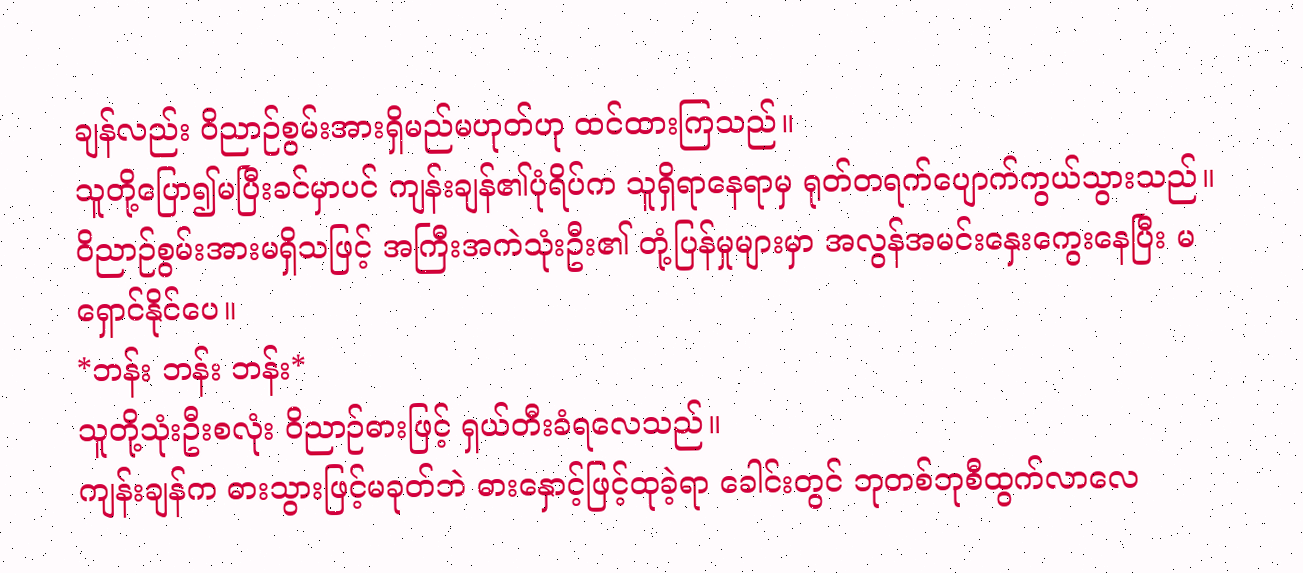ချန်လည်း ဝိညာဉ်စွမ်းအားရှိမည်မဟုတ်ဟု ထင်ထားကြသည်။
သူတို့ပြော၍မပြီးခင်မှာပင် ကျန်းချန်၏ပုံရိပ်က သူရှိရာနေရာမှ ရုတ်တရက်ပျောက်ကွယ်သွားသည်။
ဝိညာဉ်စွမ်းအားမရှိသဖြင့် အကြီးအကဲသုံးဦး၏ တုံ့ပြန်မှုများမှာ အလွန်အမင်းနှေးကွေးနေပြီး မရှောင်နိုင်ပေ။
*ဘန်း ဘန်း ဘန်း*
သူတို့သုံးဦးစလုံး ဝိညာဉ်ဓားဖြင့် ရှယ်တီးခံရလေသည်။
ကျန်းချန်က ဓားသွားဖြင့်မခုတ်ဘဲ ဓားနှောင့်ဖြင့်ထုခဲ့ရာ ခေါင်းတွင် ဘုတစ်ဘုစီထွက်လာလေ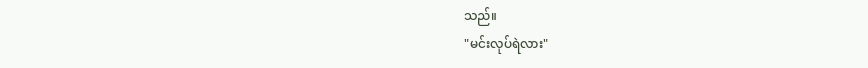သည်။
"မင်းလုပ်ရဲလား"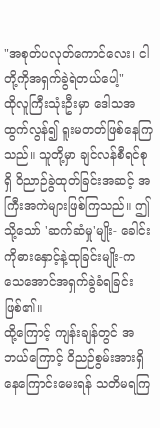"အစုတ်ပလုတ်ကောင်လေး၊ ငါတို့ကိုအရှက်ခွဲရဲတယ်ပေါ့"
ထိုလူကြီးသုံးဦးမှာ ဒေါသအထွက်လွန်၍ ရူးမတတ်ဖြစ်နေကြသည်။ သူတို့မှာ ချင်လန်စီရင်စုရှိ ဝိညာဉ်ခွဲထုတ်ခြင်းအဆင့် အကြီးအကဲများဖြစ်ကြသည်။ ဤသို့သော် 'ဆက်ဆံမှု'မျိုး- ခေါင်းကိုဓားနှောင့်နဲ့ထုခြင်းမျိုး-က သေအောင်အရှက်ခွဲခံရခြင်းဖြစ်၏။
ထို့ကြောင့် ကျန်းချန်တွင် အဘယ်ကြောင့် ဝိညဉ်စွမ်းအားရှိနေကြောင်းမေးရန် သတိမရကြ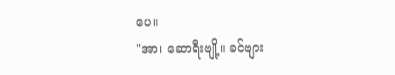ပေ။
"အာ၊ ဆောရီးဗျို့။ ခင်ဗျား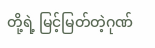တို့ရဲ့ မြင့်မြတ်တဲ့ဂုဏ်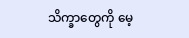သိက္ခာတွေကို မေ့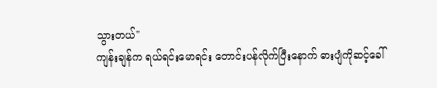သွားတယ်"
ကျန်းချန်က ရယ်ရင်းမောရင်း တောင်းပန်လိုက်ပြီးနောက် ဓားပျံကိုဆင့်ခေါ်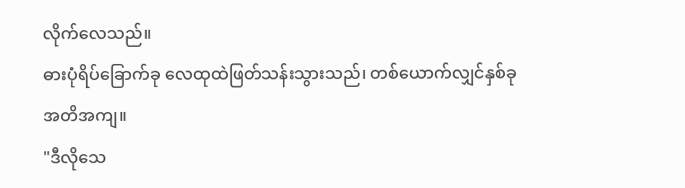လိုက်လေသည်။
ဓားပုံရိပ်ခြောက်ခု လေထုထဲဖြတ်သန်းသွားသည်၊ တစ်ယောက်လျှင်နှစ်ခု အတိအကျ။
"ဒီလိုသေ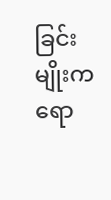ခြင်းမျိုးကရော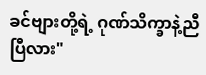ခင်ဗျားတို့ရဲ့ ဂုဏ်သိက္ခာနဲ့ညီပြီလား"